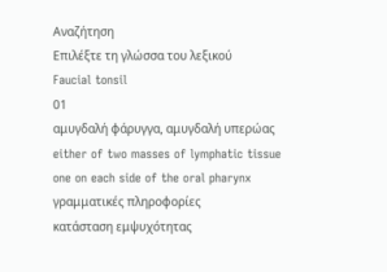Αναζήτηση
Επιλέξτε τη γλώσσα του λεξικού
Faucial tonsil
01
αμυγδαλή φάρυγγα, αμυγδαλή υπερώας
either of two masses of lymphatic tissue one on each side of the oral pharynx
γραμματικές πληροφορίες
κατάσταση εμψυχότητας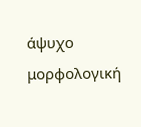άψυχο
μορφολογική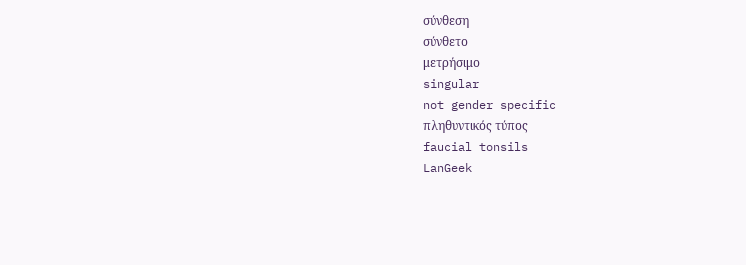σύνθεση
σύνθετο
μετρήσιμο
singular
not gender specific
πληθυντικός τύπος
faucial tonsils
LanGeek